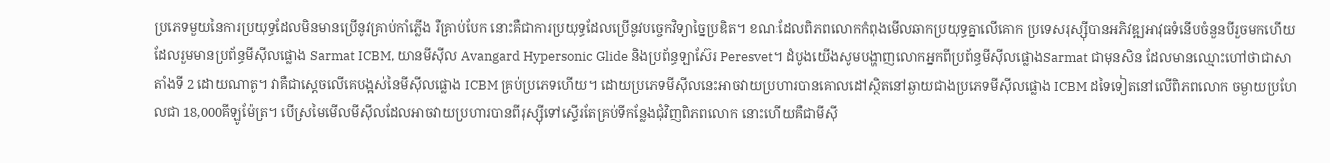ប្រភេទមួយនៃការប្រយុទ្ធដែលមិនមានប្រើនូវគ្រាប់កាំភ្លើង រឺគ្រាប់បែក នោះគឺជាការប្រយុទ្ធដែលប្រើនូវបច្ចេកវិទ្យាច្នៃប្រឌិត។ ខណៈដែលពិភពលោកកំពុងមើលឆាកប្រយុទ្ធគ្នាលើគោក ប្រទេសរុស្ស៊ីបានអភិវឌ្ឍអាវុធទំនើបចំនួនបីរួចមកហើយ ដែលរួមមានប្រព័ន្ធមីស៊ីលផ្លោង Sarmat ICBM, យានមីស៊ីល Avangard Hypersonic Glide និងប្រព័ន្ធឡាស៊ែរ Peresvet។ ដំបូងយើងសូមបង្ហាញលោកអ្នកពីប្រព័ន្ធមីស៊ីលផ្លោងSarmat ជាមុនសិន ដែលមានឈ្មោះហៅថាជាសាតាំងទី 2 ដោយណាតូ។ វាគឺជាស្តេចលើគេបង្អស់នៃមីស៊ីលផ្លោង ICBM គ្រប់ប្រភេទហើយ។ ដោយប្រភេទមីស៊ីលនេះអាចវាយប្រហារបានគោលដៅស្ថិតនៅឆ្ងាយជាងប្រភេទមីស៊ីលផ្លោង ICBM ដទៃទៀតនៅលើពិភពលោក ចម្ងាយប្រហែលជា 18,000គីឡូម៉ែត្រ។ បើស្រមៃមើលមីស៊ីលដែលអាចវាយប្រហារបានពីរុស្ស៊ីទៅស្ទើរតែគ្រប់ទីកន្លែងជុំវិញពិភពលោក នោះហើយគឺជាមីស៊ី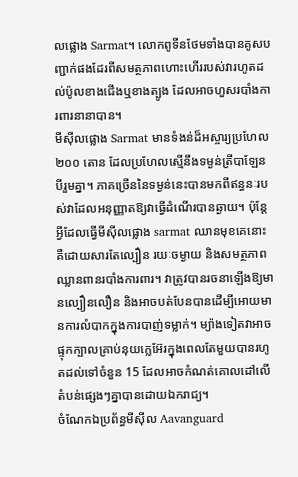លផ្លោង Sarmat។ លោកពូទីនថែមទាំងបានគូសបញ្ជាក់ផងដែរពីសមត្ថភាពហោះហើររបស់វារហូតដល់ប៉ូលខាងជើងឬខាងត្បូង ដែលអាចហួសរបាំងការពារនានាបាន។
មីស៊ីលផ្លោង Sarmat មានទំងន់ដ៏អស្ចារ្យប្រហែល ២០០ តោន ដែលប្រហែលស្មើនឹងទម្ងន់ត្រីបាឡែនបីរួមគ្នា។ ភាគច្រើននៃទម្ងន់នេះបានមកពីឥន្ធនៈរបស់វាដែលអនុញ្ញាតឱ្យវាធ្វើដំណើរបានឆ្ងាយ។ ប៉ុន្តែអ្វីដែលធ្វើមីស៊ីលផ្លោង sarmat ឈានមុខគេនោះគឺដោយសារតែល្បឿន រយៈចម្ងាយ និងសមត្ថភាពឈ្លានពានរបាំងការពារ។ វាត្រូវបានរចនាឡើងឱ្យមានល្បឿនលឿន និងអាចបត់បែនបានដើម្បីអោយមានការលំបាកក្នុងការបាញ់ទម្លាក់។ ម្យ៉ាងទៀតវាអាចផ្ទុកក្បាលគ្រាប់នុយក្លេអ៊ែរក្នុងពេលតែមួយបានរហូតដល់ទៅចំនួន 15 ដែលអាចកំណត់គោលដៅលើតំបន់ផ្សេងៗគ្នាបានដោយឯករាជ្យ។
ចំណែកឯប្រព័ន្ធមីស៊ីល Aavanguard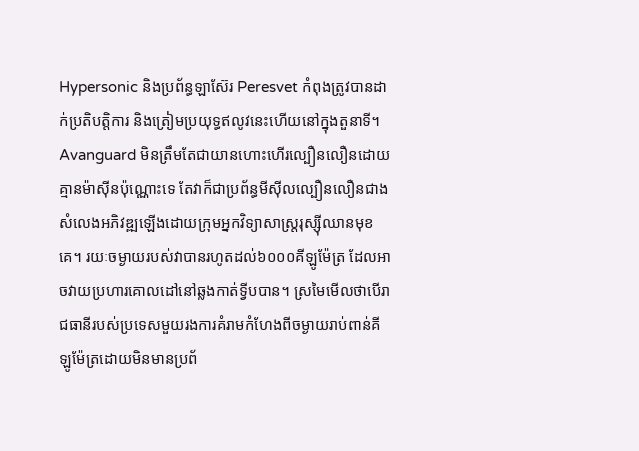Hypersonic និងប្រព័ន្ធឡាស៊ែរ Peresvet កំពុងត្រូវបានដាក់ប្រតិបត្តិការ និងត្រៀមប្រយុទ្ធឥលូវនេះហើយនៅក្នុងតួនាទី។ Avanguard មិនត្រឹមតែជាយានហោះហើរល្បឿនលឿនដោយគ្មានម៉ាស៊ីនប៉ុណ្ណោះទេ តែវាក៏ជាប្រព័ន្ធមីស៊ីលល្បឿនលឿនជាងសំលេងអភិវឌ្ឍឡើងដោយក្រុមអ្នកវិទ្យាសាស្រ្តរុស្ស៊ីឈានមុខគេ។ រយៈចម្ងាយរបស់វាបានរហូតដល់៦០០០គីឡូម៉ែត្រ ដែលអាចវាយប្រហារគោលដៅនៅឆ្លងកាត់ទ្វីបបាន។ ស្រមៃមើលថាបើរាជធានីរបស់ប្រទេសមួយរងការគំរាមកំហែងពីចម្ងាយរាប់ពាន់គីឡូម៉ែត្រដោយមិនមានប្រព័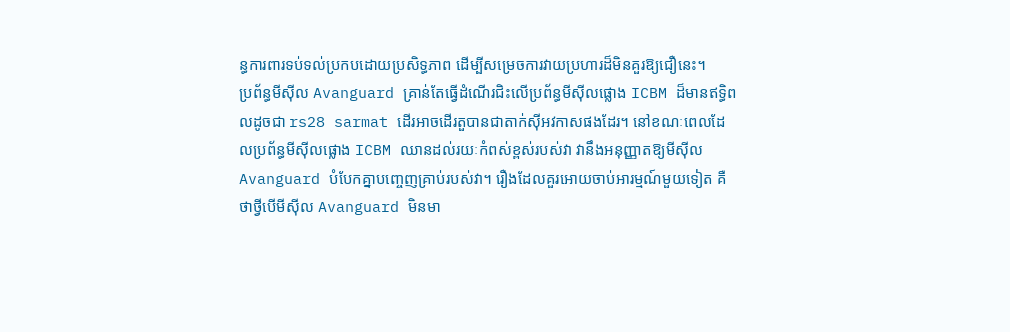ន្ធការពារទប់ទល់ប្រកបដោយប្រសិទ្ធភាព ដើម្បីសម្រេចការវាយប្រហារដ៏មិនគួរឱ្យជឿនេះ។
ប្រព័ន្ធមីស៊ីល Avanguard គ្រាន់តែធ្វើដំណើរជិះលើប្រព័ន្ធមីស៊ីលផ្លោង ICBM ដ៏មានឥទ្ធិពលដូចជា rs28 sarmat ដើរអាចដើរតួបានជាតាក់ស៊ីអវកាសផងដែរ។ នៅខណៈពេលដែលប្រព័ន្ធមីស៊ីលផ្លោង ICBM ឈានដល់រយៈកំពស់ខ្ពស់របស់វា វានឹងអនុញ្ញាតឱ្យមីស៊ីល Avanguard បំបែកគ្នាបញ្ចេញគ្រាប់របស់វា។ រឿងដែលគួរអោយចាប់អារម្មណ៍មួយទៀត គឺថាថ្វីបើមីស៊ីល Avanguard មិនមា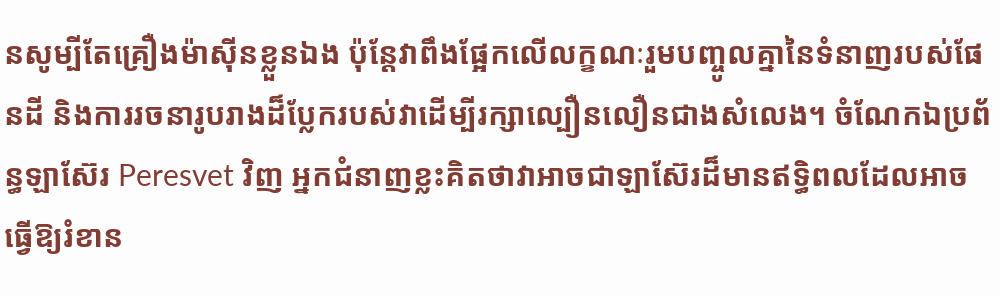នសូម្បីតែគ្រឿងម៉ាស៊ីនខ្លួនឯង ប៉ុន្តែវាពឹងផ្អែកលើលក្ខណៈរួមបញ្ចូលគ្នានៃទំនាញរបស់ផែនដី និងការរចនារូបរាងដ៏ប្លែករបស់វាដើម្បីរក្សាល្បឿនលឿនជាងសំលេង។ ចំណែកឯប្រព័ន្ធឡាស៊ែរ Peresvet វិញ អ្នកជំនាញខ្លះគិតថាវាអាចជាឡាស៊ែរដ៏មានឥទ្ធិពលដែលអាចធ្វើឱ្យរំខាន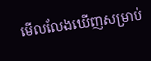មើលលែងឃើញសម្រាប់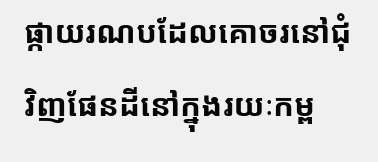ផ្កាយរណបដែលគោចរនៅជុំវិញផែនដីនៅក្នុងរយៈកម្ព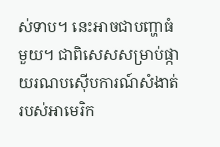ស់ទាប។ នេះអាចជាបញ្ហាធំមួយ។ ជាពិសេសសម្រាប់ផ្កាយរណបស៊ើបការណ៍សំងាត់របស់អាមេរិក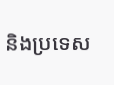និងប្រទេស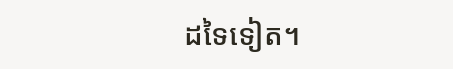ដទៃទៀត។